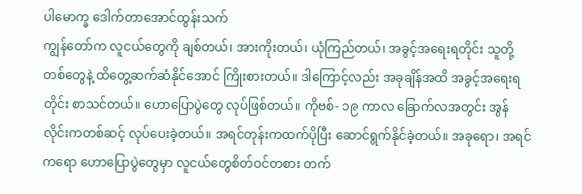ပါမောက္ခ ဒေါက်တာအောင်ထွန်းသက်
ကျွန်တော်က လူငယ်တွေကို ချစ်တယ်၊ အားကိုးတယ်၊ ယုံကြည်တယ်၊ အခွင့်အရေးရတိုင်း သူတို့တစ်တွေနဲ့ ထိတွေ့ဆက်ဆံနိုင်အောင် ကြိုးစားတယ်။ ဒါကြောင့်လည်း အခုချိန်အထိ အခွင့်အရေးရတိုင်း စာသင်တယ်။ ဟောပြောပွဲတွေ လုပ်ဖြစ်တယ်။ ကိုဗစ်- ၁၉ ကာလ ခြောက်လအတွင်း အွန်လိုင်းကတစ်ဆင့် လုပ်ပေးခဲ့တယ်။ အရင်တုန်းကထက်ပိုပြီး ဆောင်ရွက်နိုင်ခဲ့တယ်။ အခုရော၊ အရင်ကရော ဟောပြောပွဲတွေမှာ လူငယ်တွေစိတ်ဝင်တစား တက်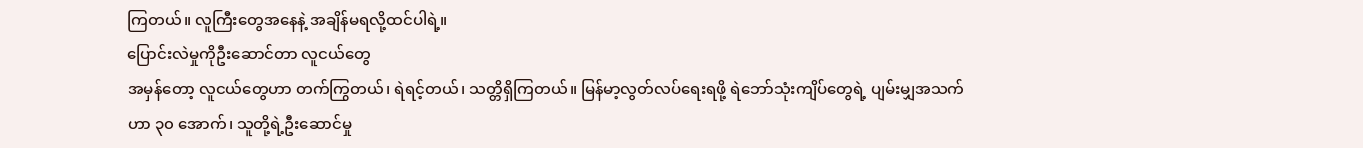ကြတယ်။ လူကြီးတွေအနေနဲ့ အချိန်မရလို့ထင်ပါရဲ့။
ပြောင်းလဲမှုကိုဦးဆောင်တာ လူငယ်တွေ
အမှန်တော့ လူငယ်တွေဟာ တက်ကြွတယ်၊ ရဲရင့်တယ်၊ သတ္တိရှိကြတယ်။ မြန်မာ့လွတ်လပ်ရေးရဖို့ ရဲဘော်သုံးကျိပ်တွေရဲ့ ပျမ်းမျှအသက်ဟာ ၃၀ အောက်၊ သူတို့ရဲ့ဦးဆောင်မှု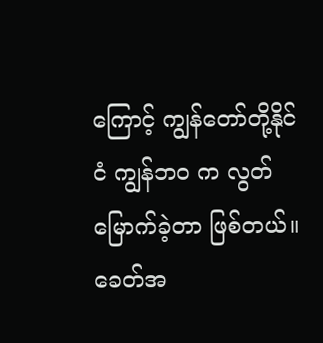ကြောင့် ကျွန်တော်တို့နိုင်ငံ ကျွန်ဘဝ က လွတ်မြောက်ခဲ့တာ ဖြစ်တယ်။ ခေတ်အ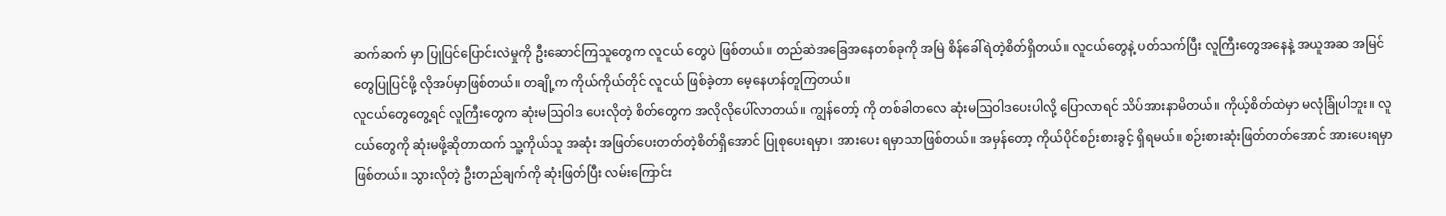ဆက်ဆက် မှာ ပြုပြင်ပြောင်းလဲမှုကို ဦးဆောင်ကြသူတွေက လူငယ် တွေပဲ ဖြစ်တယ်။ တည်ဆဲအခြေအနေတစ်ခုကို အမြဲ စိန်ခေါ်ရဲတဲ့စိတ်ရှိတယ်။ လူငယ်တွေနဲ့ ပတ်သက်ပြီး လူကြီးတွေအနေနဲ့ အယူအဆ အမြင်တွေပြုပြင်ဖို့ လိုအပ်မှာဖြစ်တယ်။ တချို့က ကိုယ်ကိုယ်တိုင် လူငယ် ဖြစ်ခဲ့တာ မေ့နေဟန်တူကြတယ်။
လူငယ်တွေတွေ့ရင် လူကြီးတွေက ဆုံးမဩဝါဒ ပေးလိုတဲ့ စိတ်တွေက အလိုလိုပေါ်လာတယ်။ ကျွန်တော့် ကို တစ်ခါတလေ ဆုံးမဩဝါဒပေးပါလို့ ပြောလာရင် သိပ်အားနာမိတယ်။ ကိုယ့်စိတ်ထဲမှာ မလုံခြုံပါဘူး။ လူငယ်တွေကို ဆုံးမဖို့ဆိုတာထက် သူ့ကိုယ်သူ အဆုံး အဖြတ်ပေးတတ်တဲ့စိတ်ရှိအောင် ပြုစုပေးရမှာ၊ အားပေး ရမှာသာဖြစ်တယ်။ အမှန်တော့ ကိုယ်ပိုင်စဉ်းစားခွင့် ရှိရမယ်။ စဉ်းစားဆုံးဖြတ်တတ်အောင် အားပေးရမှာ ဖြစ်တယ်။ သွားလိုတဲ့ ဦးတည်ချက်ကို ဆုံးဖြတ်ပြီး လမ်းကြောင်း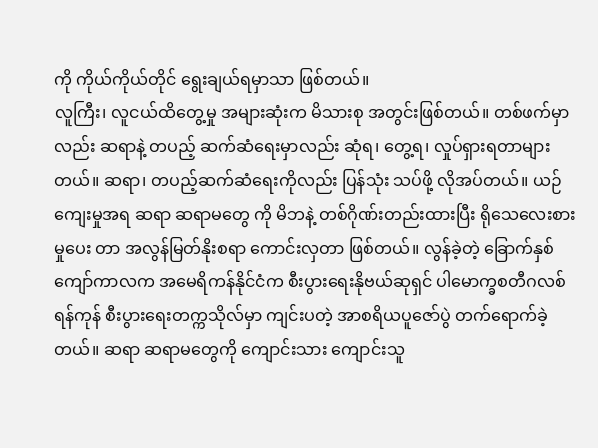ကို ကိုယ်ကိုယ်တိုင် ရွေးချယ်ရမှာသာ ဖြစ်တယ်။
လူကြီး၊ လူငယ်ထိတွေ့မှု အများဆုံးက မိသားစု အတွင်းဖြစ်တယ်။ တစ်ဖက်မှာလည်း ဆရာနဲ့ တပည့် ဆက်ဆံရေးမှာလည်း ဆုံရ၊ တွေ့ရ၊ လှုပ်ရှားရတာများ တယ်။ ဆရာ၊ တပည့်ဆက်ဆံရေးကိုလည်း ပြန်သုံး သပ်ဖို့ လိုအပ်တယ်။ ယဉ်ကျေးမှုအရ ဆရာ ဆရာမတွေ ကို မိဘနဲ့ တစ်ဂိုဏ်းတည်းထားပြီး ရိုသေလေးစားမှုပေး တာ အလွန်မြတ်နိုးစရာ ကောင်းလှတာ ဖြစ်တယ်။ လွန်ခဲ့တဲ့ ခြောက်နှစ်ကျော်ကာလက အမေရိကန်နိုင်ငံက စီးပွားရေးနိုဗယ်ဆုရှင် ပါမောက္ခစတီဂလစ် ရန်ကုန် စီးပွားရေးတက္ကသိုလ်မှာ ကျင်းပတဲ့ အာစရိယပူဇော်ပွဲ တက်ရောက်ခဲ့တယ်။ ဆရာ ဆရာမတွေကို ကျောင်းသား ကျောင်းသူ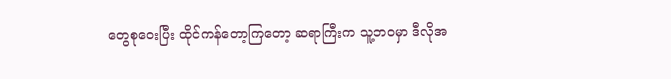တွေစုဝေးပြီး ထိုင်ကန်တော့ကြတော့ ဆရာကြီးက သူ့ဘဝမှာ ဒီလိုအ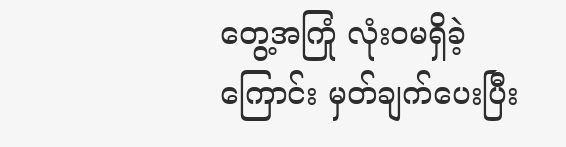တွေ့အကြုံ လုံးဝမရှိခဲ့ ကြောင်း မှတ်ချက်ပေးပြီး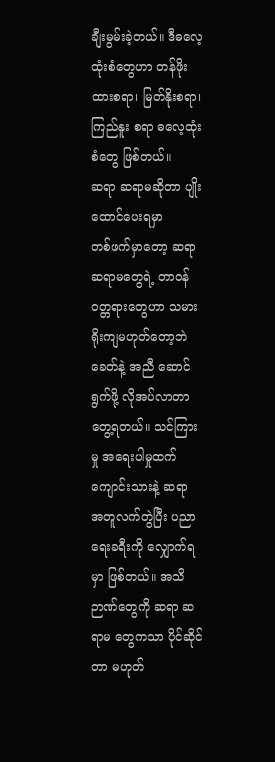ချီးမွမ်းခဲ့တယ်။ ဒီဓလေ့ ထုံးစံတွေဟာ တန်ဖိုးထားစရာ၊ မြတ်နိုးစရာ၊ ကြည်နူး စရာ ဓလေ့ထုံးစံတွေ ဖြစ်တယ်။
ဆရာ ဆရာမဆိုတာ ပျိုးထောင်ပေးရမှာ
တစ်ဖက်မှာတော့ ဆရာ ဆရာမတွေရဲ့ တာဝန် ဝတ္တရားတွေဟာ သမားရိုးကျမဟုတ်တော့ဘဲ ခေတ်နဲ့ အညီ ဆောင်ရွက်ဖို့ လိုအပ်လာတာ တွေ့ရတယ်။ သင်ကြားမှု အရေးပါမှုထက် ကျောင်းသားနဲ့ ဆရာ အတူလက်တွဲပြီး ပညာရေးခရီးကို လျှောက်ရမှာ ဖြစ်တယ်။ အသိဉာဏ်တွေကို ဆရာ ဆရာမ တွေကသာ ပိုင်ဆိုင်တာ မဟုတ်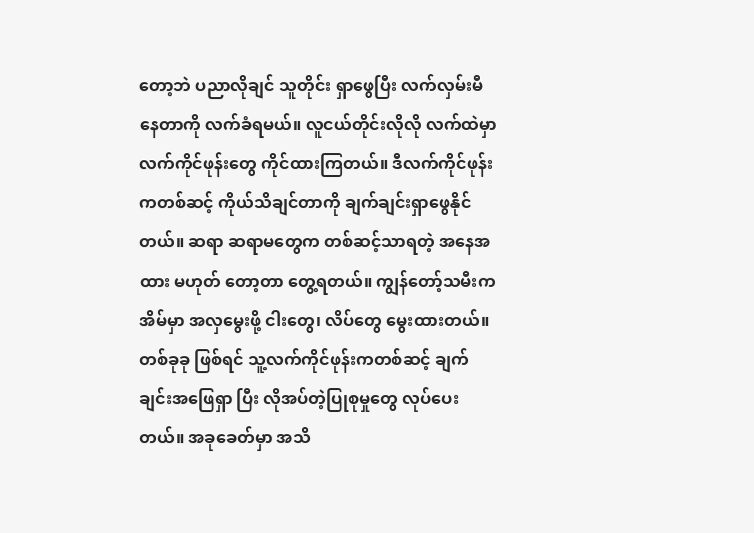တော့ဘဲ ပညာလိုချင် သူတိုင်း ရှာဖွေပြီး လက်လှမ်းမီနေတာကို လက်ခံရမယ်။ လူငယ်တိုင်းလိုလို လက်ထဲမှာ လက်ကိုင်ဖုန်းတွေ ကိုင်ထားကြတယ်။ ဒီလက်ကိုင်ဖုန်းကတစ်ဆင့် ကိုယ်သိချင်တာကို ချက်ချင်းရှာဖွေနိုင်တယ်။ ဆရာ ဆရာမတွေက တစ်ဆင့်သာရတဲ့ အနေအထား မဟုတ် တော့တာ တွေ့ရတယ်။ ကျွန်တော့်သမီးက အိမ်မှာ အလှမွေးဖို့ ငါးတွေ၊ လိပ်တွေ မွေးထားတယ်။ တစ်ခုခု ဖြစ်ရင် သူ့လက်ကိုင်ဖုန်းကတစ်ဆင့် ချက်ချင်းအဖြေရှာ ပြီး လိုအပ်တဲ့ပြုစုမှုတွေ လုပ်ပေးတယ်။ အခုခေတ်မှာ အသိ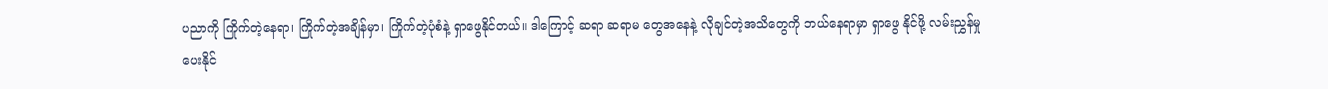ပညာကို ကြိုက်တဲ့နေရာ၊ ကြိုက်တဲ့အချိန်မှာ၊ ကြိုက်တဲ့ပုံစံနဲ့ ရှာဖွေနိုင်တယ်။ ဒါကြောင့် ဆရာ ဆရာမ တွေအနေနဲ့ လိုချင်တဲ့အသိတွေကို ဘယ်နေရာမှာ ရှာဖွေ နိုင်ဖို့ လမ်းညွှန်မှုပေးနိုင်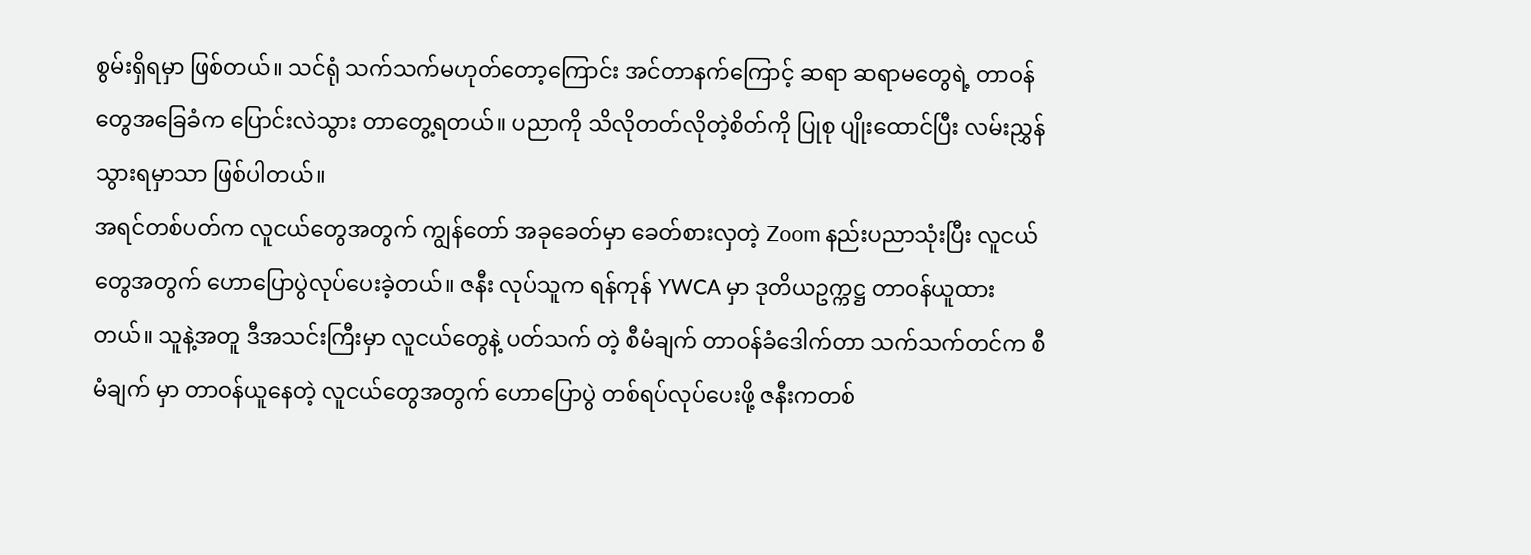စွမ်းရှိရမှာ ဖြစ်တယ်။ သင်ရုံ သက်သက်မဟုတ်တော့ကြောင်း အင်တာနက်ကြောင့် ဆရာ ဆရာမတွေရဲ့ တာဝန်တွေအခြေခံက ပြောင်းလဲသွား တာတွေ့ရတယ်။ ပညာကို သိလိုတတ်လိုတဲ့စိတ်ကို ပြုစု ပျိုးထောင်ပြီး လမ်းညွှန်သွားရမှာသာ ဖြစ်ပါတယ်။
အရင်တစ်ပတ်က လူငယ်တွေအတွက် ကျွန်တော် အခုခေတ်မှာ ခေတ်စားလှတဲ့ Zoom နည်းပညာသုံးပြီး လူငယ်တွေအတွက် ဟောပြောပွဲလုပ်ပေးခဲ့တယ်။ ဇနီး လုပ်သူက ရန်ကုန် YWCA မှာ ဒုတိယဥက္ကဋ္ဌ တာဝန်ယူထား တယ်။ သူနဲ့အတူ ဒီအသင်းကြီးမှာ လူငယ်တွေနဲ့ ပတ်သက် တဲ့ စီမံချက် တာဝန်ခံဒေါက်တာ သက်သက်တင်က စီမံချက် မှာ တာဝန်ယူနေတဲ့ လူငယ်တွေအတွက် ဟောပြောပွဲ တစ်ရပ်လုပ်ပေးဖို့ ဇနီးကတစ်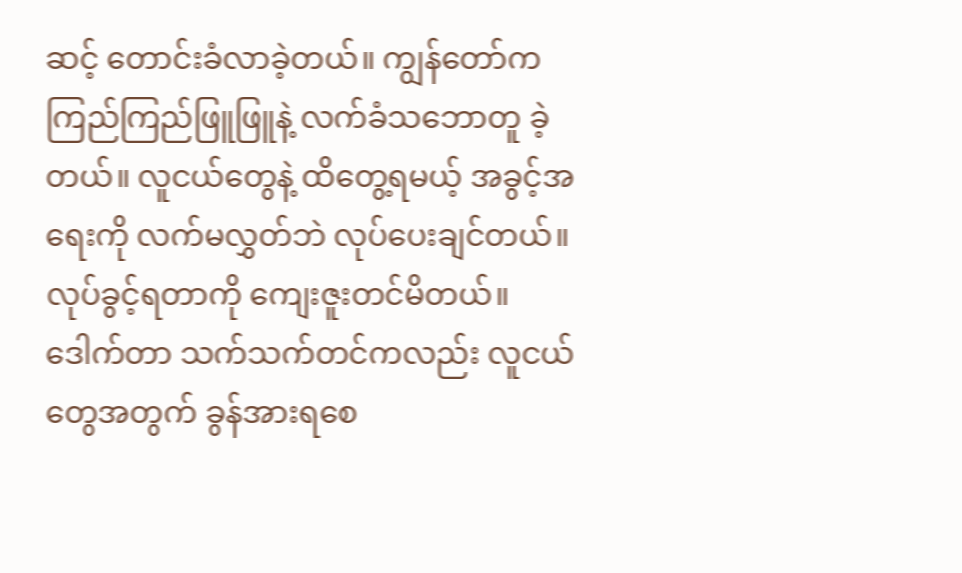ဆင့် တောင်းခံလာခဲ့တယ်။ ကျွန်တော်က ကြည်ကြည်ဖြူဖြူနဲ့ လက်ခံသဘောတူ ခဲ့တယ်။ လူငယ်တွေနဲ့ ထိတွေ့ရမယ့် အခွင့်အရေးကို လက်မလွှတ်ဘဲ လုပ်ပေးချင်တယ်။ လုပ်ခွင့်ရတာကို ကျေးဇူးတင်မိတယ်။ ဒေါက်တာ သက်သက်တင်ကလည်း လူငယ်တွေအတွက် ခွန်အားရစေ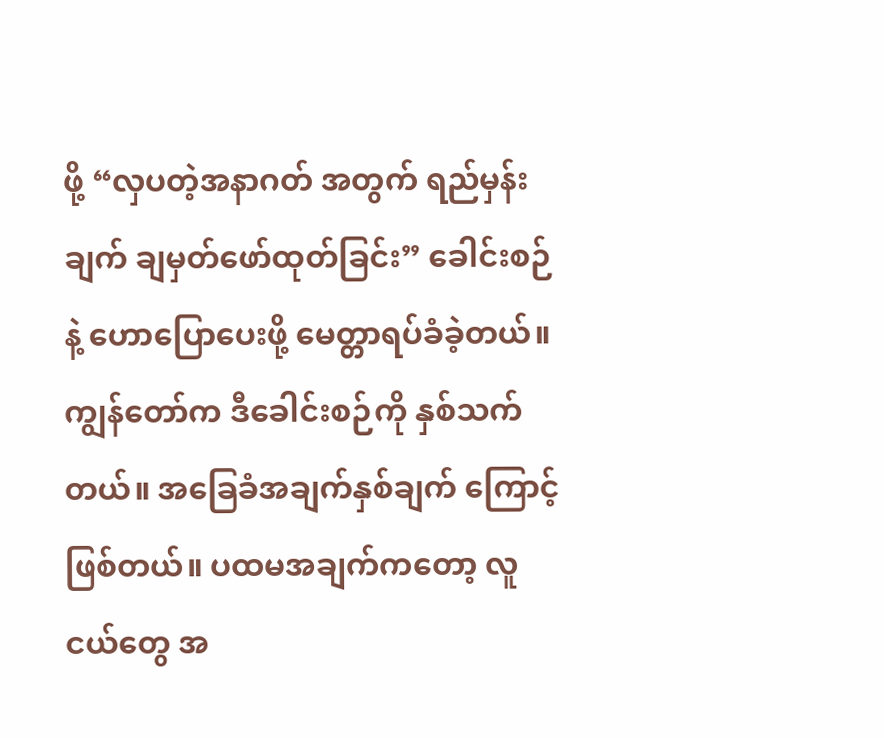ဖို့ “လှပတဲ့အနာဂတ် အတွက် ရည်မှန်းချက် ချမှတ်ဖော်ထုတ်ခြင်း” ခေါင်းစဉ်နဲ့ ဟောပြောပေးဖို့ မေတ္တာရပ်ခံခဲ့တယ်။ ကျွန်တော်က ဒီခေါင်းစဉ်ကို နှစ်သက်တယ်။ အခြေခံအချက်နှစ်ချက် ကြောင့်ဖြစ်တယ်။ ပထမအချက်ကတော့ လူငယ်တွေ အ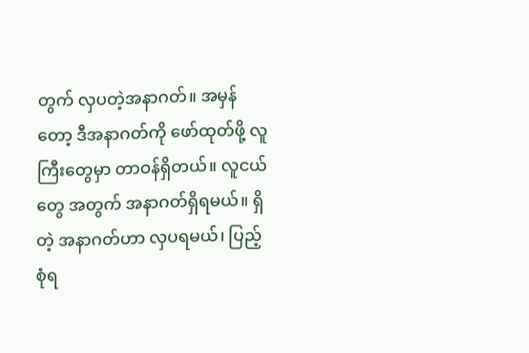တွက် လှပတဲ့အနာဂတ်။ အမှန်တော့ ဒီအနာဂတ်ကို ဖော်ထုတ်ဖို့ လူကြီးတွေမှာ တာဝန်ရှိတယ်။ လူငယ်တွေ အတွက် အနာဂတ်ရှိရမယ်။ ရှိတဲ့ အနာဂတ်ဟာ လှပရမယ်၊ ပြည့်စုံရ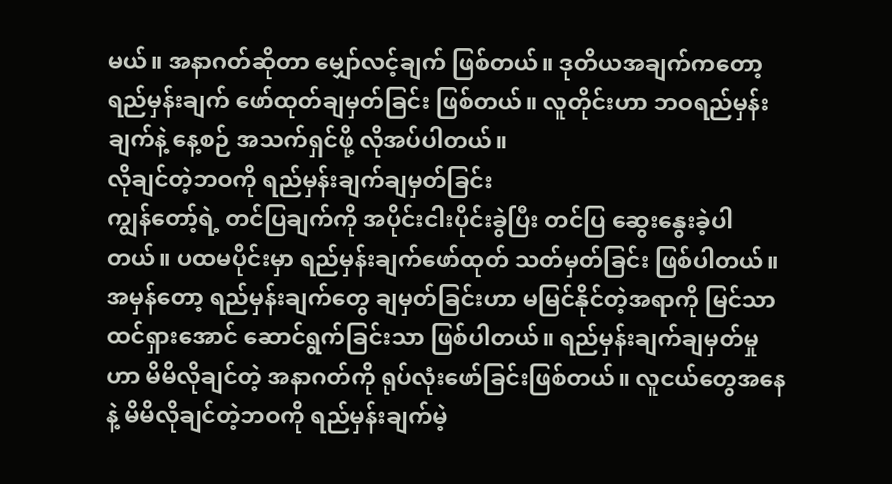မယ်။ အနာဂတ်ဆိုတာ မျှော်လင့်ချက် ဖြစ်တယ်။ ဒုတိယအချက်ကတော့ ရည်မှန်းချက် ဖော်ထုတ်ချမှတ်ခြင်း ဖြစ်တယ်။ လူတိုင်းဟာ ဘဝရည်မှန်းချက်နဲ့ နေ့စဉ် အသက်ရှင်ဖို့ လိုအပ်ပါတယ်။
လိုချင်တဲ့ဘဝကို ရည်မှန်းချက်ချမှတ်ခြင်း
ကျွန်တော့်ရဲ့ တင်ပြချက်ကို အပိုင်းငါးပိုင်းခွဲပြီး တင်ပြ ဆွေးနွေးခဲ့ပါတယ်။ ပထမပိုင်းမှာ ရည်မှန်းချက်ဖော်ထုတ် သတ်မှတ်ခြင်း ဖြစ်ပါတယ်။ အမှန်တော့ ရည်မှန်းချက်တွေ ချမှတ်ခြင်းဟာ မမြင်နိုင်တဲ့အရာကို မြင်သာထင်ရှားအောင် ဆောင်ရွက်ခြင်းသာ ဖြစ်ပါတယ်။ ရည်မှန်းချက်ချမှတ်မှုဟာ မိမိလိုချင်တဲ့ အနာဂတ်ကို ရုပ်လုံးဖော်ခြင်းဖြစ်တယ်။ လူငယ်တွေအနေနဲ့ မိမိလိုချင်တဲ့ဘဝကို ရည်မှန်းချက်မဲ့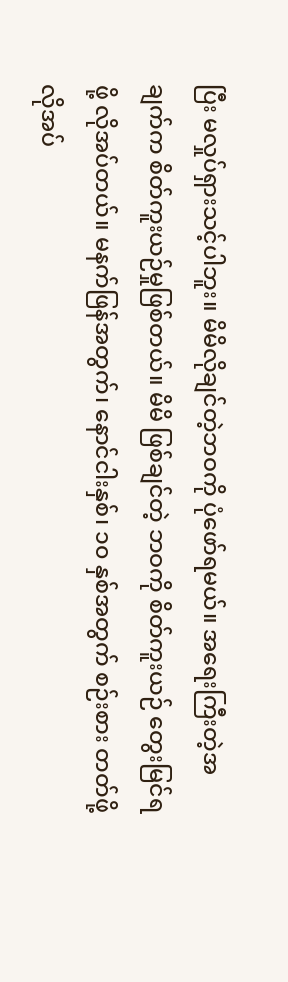ပြီး မလှုပ်ရှားသင့်ပါဘူး။ မိမိလိုချင်တဲ့ဘဝကို ပုံဖော်ရမယ်။ အရေးကြီးတဲ့အချက်က စိတ်ကူးယဉ်မှုဖြစ်တယ်။ မိမိ ဖြစ်ချင်တဲ့ ဘဝကို စိတ်ကူးယဉ် တွေးမြင်ရဖို့ လိုအပ်တယ်။ မနက်ဖြန်အတွက်၊ နောင်ငါးနှစ်၊ ၁၀ နှစ်အတွက် စဉ်းစား တတ်ဖို့လိုအပ်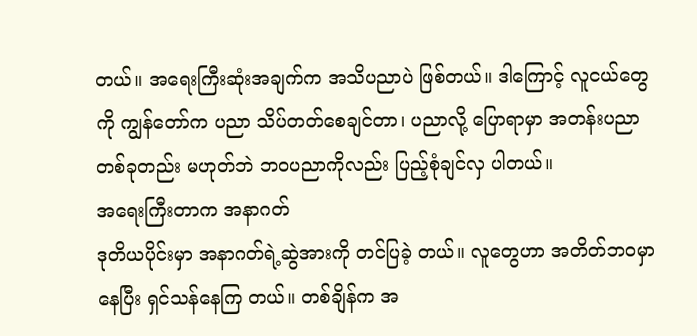တယ်။ အရေးကြီးဆုံးအချက်က အသိပညာပဲ ဖြစ်တယ်။ ဒါကြောင့် လူငယ်တွေကို ကျွန်တော်က ပညာ သိပ်တတ်စေချင်တာ၊ ပညာလို့ ပြောရာမှာ အတန်းပညာ တစ်ခုတည်း မဟုတ်ဘဲ ဘဝပညာကိုလည်း ပြည့်စုံချင်လှ ပါတယ်။
အရေးကြီးတာက အနာဂတ်
ဒုတိယပိုင်းမှာ အနာဂတ်ရဲ့ဆွဲအားကို တင်ပြခဲ့ တယ်။ လူတွေဟာ အတိတ်ဘဝမှာနေပြီး ရှင်သန်နေကြ တယ်။ တစ်ချိန်က အ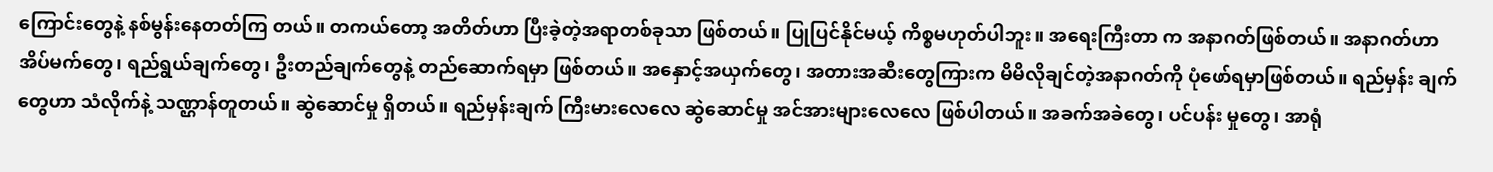ကြောင်းတွေနဲ့ နစ်မွန်းနေတတ်ကြ တယ်။ တကယ်တော့ အတိတ်ဟာ ပြီးခဲ့တဲ့အရာတစ်ခုသာ ဖြစ်တယ်။ ပြုပြင်နိုင်မယ့် ကိစ္စမဟုတ်ပါဘူး။ အရေးကြီးတာ က အနာဂတ်ဖြစ်တယ်။ အနာဂတ်ဟာ အိပ်မက်တွေ၊ ရည်ရွယ်ချက်တွေ၊ ဦးတည်ချက်တွေနဲ့ တည်ဆောက်ရမှာ ဖြစ်တယ်။ အနှောင့်အယှက်တွေ၊ အတားအဆီးတွေကြားက မိမိလိုချင်တဲ့အနာဂတ်ကို ပုံဖော်ရမှာဖြစ်တယ်။ ရည်မှန်း ချက်တွေဟာ သံလိုက်နဲ့ သဏ္ဌာန်တူတယ်။ ဆွဲဆောင်မှု ရှိတယ်။ ရည်မှန်းချက် ကြီးမားလေလေ ဆွဲဆောင်မှု အင်အားများလေလေ ဖြစ်ပါတယ်။ အခက်အခဲတွေ၊ ပင်ပန်း မှုတွေ၊ အာရုံ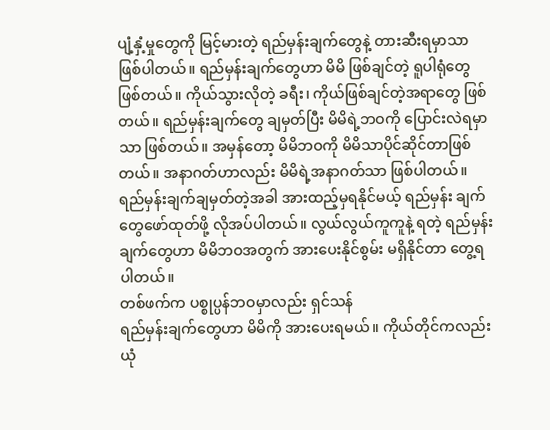ပျံ့နှံ့မှုတွေကို မြင့်မားတဲ့ ရည်မှန်းချက်တွေနဲ့ တားဆီးရမှာသာ ဖြစ်ပါတယ်။ ရည်မှန်းချက်တွေဟာ မိမိ ဖြစ်ချင်တဲ့ ရူပါရုံတွေဖြစ်တယ်။ ကိုယ်သွားလိုတဲ့ ခရီး၊ ကိုယ်ဖြစ်ချင်တဲ့အရာတွေ ဖြစ်တယ်။ ရည်မှန်းချက်တွေ ချမှတ်ပြီး မိမိရဲ့ဘဝကို ပြောင်းလဲရမှာသာ ဖြစ်တယ်။ အမှန်တော့ မိမိဘဝကို မိမိသာပိုင်ဆိုင်တာဖြစ်တယ်။ အနာဂတ်ဟာလည်း မိမိရဲ့အနာဂတ်သာ ဖြစ်ပါတယ်။ ရည်မှန်းချက်ချမှတ်တဲ့အခါ အားထည့်မှရနိုင်မယ့် ရည်မှန်း ချက်တွေဖော်ထုတ်ဖို့ လိုအပ်ပါတယ်။ လွယ်လွယ်ကူကူနဲ့ ရတဲ့ ရည်မှန်းချက်တွေဟာ မိမိဘဝအတွက် အားပေးနိုင်စွမ်း မရှိနိုင်တာ တွေ့ရပါတယ်။
တစ်ဖက်က ပစ္စုပ္ပန်ဘဝမှာလည်း ရှင်သန်
ရည်မှန်းချက်တွေဟာ မိမိကို အားပေးရမယ်။ ကိုယ်တိုင်ကလည်း ယုံ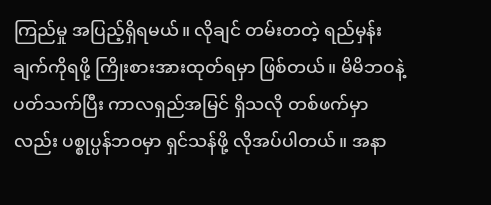ကြည်မှု အပြည့်ရှိရမယ်။ လိုချင် တမ်းတတဲ့ ရည်မှန်းချက်ကိုရဖို့ ကြိုးစားအားထုတ်ရမှာ ဖြစ်တယ်။ မိမိဘဝနဲ့ပတ်သက်ပြီး ကာလရှည်အမြင် ရှိသလို တစ်ဖက်မှာလည်း ပစ္စုပ္ပန်ဘဝမှာ ရှင်သန်ဖို့ လိုအပ်ပါတယ်။ အနာ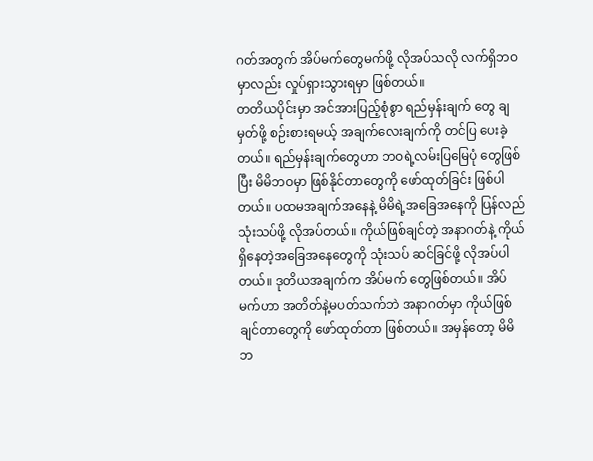ဂတ်အတွက် အိပ်မက်တွေမက်ဖို့ လိုအပ်သလို လက်ရှိဘဝမှာလည်း လှုပ်ရှားသွားရမှာ ဖြစ်တယ်။
တတိယပိုင်းမှာ အင်အားပြည့်စုံစွာ ရည်မှန်းချက် တွေ ချမှတ်ဖို့ စဉ်းစားရမယ့် အချက်လေးချက်ကို တင်ပြ ပေးခဲ့တယ်။ ရည်မှန်းချက်တွေဟာ ဘဝရဲ့လမ်းပြမြေပုံ တွေဖြစ်ပြီး မိမိဘဝမှာ ဖြစ်နိုင်တာတွေကို ဖော်ထုတ်ခြင်း ဖြစ်ပါတယ်။ ပထမအချက်အနေနဲ့ မိမိရဲ့အခြေအနေကို ပြန်လည်သုံးသပ်ဖို့ လိုအပ်တယ်။ ကိုယ်ဖြစ်ချင်တဲ့ အနာဂတ်နဲ့ ကိုယ်ရှိနေတဲ့အခြေအနေတွေကို သုံးသပ် ဆင်ခြင်ဖို့ လိုအပ်ပါတယ်။ ဒုတိယအချက်က အိပ်မက် တွေဖြစ်တယ်။ အိပ်မက်ဟာ အတိတ်နဲ့မပတ်သက်ဘဲ အနာဂတ်မှာ ကိုယ်ဖြစ်ချင်တာတွေကို ဖော်ထုတ်တာ ဖြစ်တယ်။ အမှန်တော့ မိမိဘ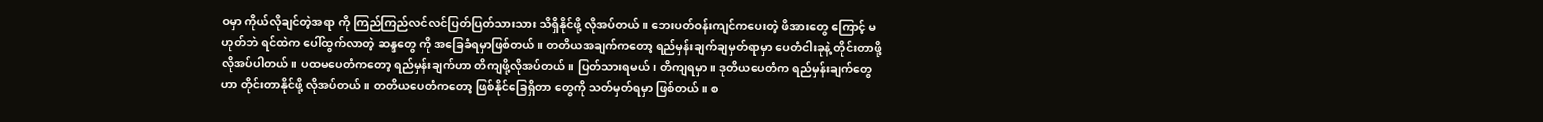ဝမှာ ကိုယ်လိုချင်တဲ့အရာ ကို ကြည်ကြည်လင်လင်ပြတ်ပြတ်သားသား သိရှိနိုင်ဖို့ လိုအပ်တယ်။ ဘေးပတ်ဝန်းကျင်ကပေးတဲ့ ဖိအားတွေ ကြောင့် မဟုတ်ဘဲ ရင်ထဲက ပေါ်ထွက်လာတဲ့ ဆန္ဒတွေ ကို အခြေခံရမှာဖြစ်တယ်။ တတိယအချက်ကတော့ ရည်မှန်းချက်ချမှတ်ရာမှာ ပေတံငါးခုနဲ့ တိုင်းတာဖို့ လိုအပ်ပါတယ်။ ပထမပေတံကတော့ ရည်မှန်းချက်ဟာ တိကျဖို့လိုအပ်တယ်။ ပြတ်သားရမယ်၊ တိကျရမှာ။ ဒုတိယပေတံက ရည်မှန်းချက်တွေဟာ တိုင်းတာနိုင်ဖို့ လိုအပ်တယ်။ တတိယပေတံကတော့ ဖြစ်နိုင်ခြေရှိတာ တွေကို သတ်မှတ်ရမှာ ဖြစ်တယ်။ စ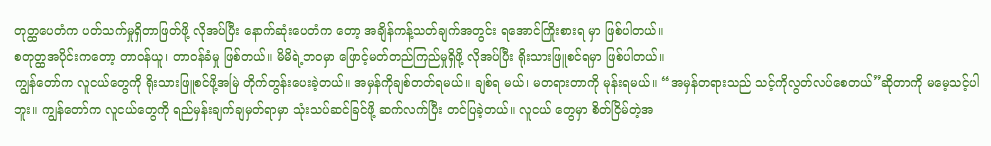တုတ္ထပေတံက ပတ်သက်မှုရှိတာဖြတ်ဖို့ လိုအပ်ပြီး နောက်ဆုံးပေတံက တော့ အချိန်ကန့်သတ်ချက်အတွင်း ရအောင်ကြိုးစားရ မှာ ဖြစ်ပါတယ်။
စတုတ္ထအပိုင်းကတော့ တာဝန်ယူ၊ တာဝန်ခံမှု ဖြစ်တယ်။ မိမိရဲ့ဘဝမှာ ဖြောင့်မတ်တည်ကြည်မှုရှိဖို့ လိုအပ်ပြီး ရိုးသားဖြူစင်ရမှာ ဖြစ်ပါတယ်။
ကျွန်တော်က လူငယ်တွေကို ရိုးသားဖြူစင်ဖို့အမြဲ တိုက်တွန်းပေးခဲ့တယ်။ အမှန်ကိုချစ်တတ်ရမယ်။ ချစ်ရ မယ်၊ မတရားတာကို မုန်းရမယ်။ “အမှန်တရားသည် သင့်ကိုလွတ်လပ်စေတယ်”ဆိုတာကို မမေ့သင့်ပါဘူး။ ကျွန်တော်က လူငယ်တွေကို ရည်မှန်းချက်ချမှတ်ရာမှာ သုံးသပ်ဆင်ခြင်ဖို့ ဆက်လက်ပြီး တင်ပြခဲ့တယ်။ လူငယ် တွေမှာ စိတ်ငြိမ်တဲ့အ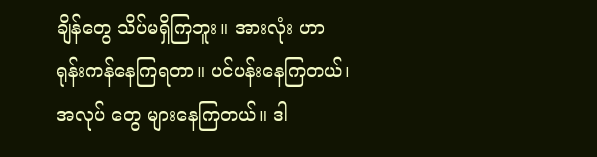ချိန်တွေ သိပ်မရှိကြဘူး။ အားလုံး ဟာ ရုန်းကန်နေကြရတာ။ ပင်ပန်းနေကြတယ်၊ အလုပ် တွေ များနေကြတယ်။ ဒါ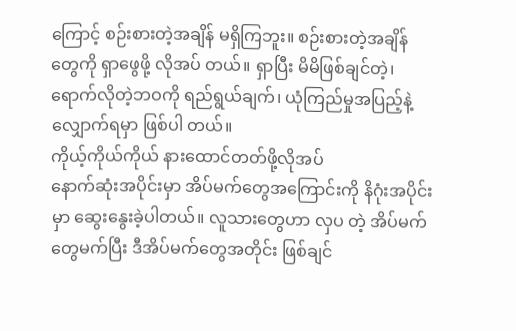ကြောင့် စဉ်းစားတဲ့အချိန် မရှိကြဘူး။ စဉ်းစားတဲ့အချိန်တွေကို ရှာဖွေဖို့ လိုအပ် တယ်။ ရှာပြီး မိမိဖြစ်ချင်တဲ့၊ ရောက်လိုတဲ့ဘဝကို ရည်ရွယ်ချက်၊ ယုံကြည်မှုအပြည့်နဲ့ လျှောက်ရမှာ ဖြစ်ပါ တယ်။
ကိုယ့်ကိုယ်ကိုယ် နားထောင်တတ်ဖို့လိုအပ်
နောက်ဆုံးအပိုင်းမှာ အိပ်မက်တွေအကြောင်းကို နိဂုံးအပိုင်းမှာ ဆွေးနွေးခဲ့ပါတယ်။ လူသားတွေဟာ လှပ တဲ့ အိပ်မက်တွေမက်ပြီး ဒီအိပ်မက်တွေအတိုင်း ဖြစ်ချင်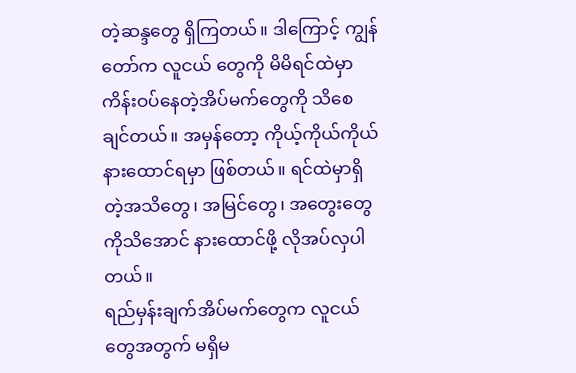တဲ့ဆန္ဒတွေ ရှိကြတယ်။ ဒါကြောင့် ကျွန်တော်က လူငယ် တွေကို မိမိရင်ထဲမှာ ကိန်းဝပ်နေတဲ့အိပ်မက်တွေကို သိစေချင်တယ်။ အမှန်တော့ ကိုယ့်ကိုယ်ကိုယ် နားထောင်ရမှာ ဖြစ်တယ်။ ရင်ထဲမှာရှိတဲ့အသိတွေ၊ အမြင်တွေ၊ အတွေးတွေကိုသိအောင် နားထောင်ဖို့ လိုအပ်လှပါတယ်။
ရည်မှန်းချက်အိပ်မက်တွေက လူငယ်တွေအတွက် မရှိမ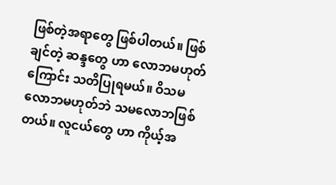ဖြစ်တဲ့အရာတွေ ဖြစ်ပါတယ်။ ဖြစ်ချင်တဲ့ ဆန္ဒတွေ ဟာ လောဘမဟုတ်ကြောင်း သတိပြုရမယ်။ ဝိသမ လောဘမဟုတ်ဘဲ သမလောဘဖြစ်တယ်။ လူငယ်တွေ ဟာ ကိုယ့်အ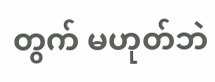တွက် မဟုတ်ဘဲ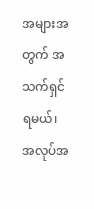အများအတွက် အသက်ရှင် ရမယ်၊ အလုပ်အ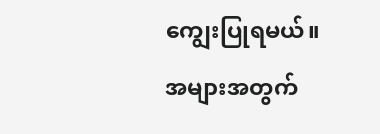ကျွေးပြုရမယ်။ အများအတွက်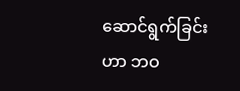ဆောင်ရွက်ခြင်းဟာ ဘဝ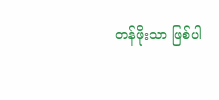တန်ဖိုးသာ ဖြစ်ပါ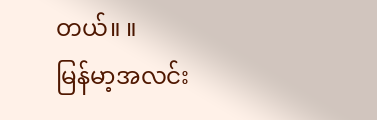တယ်။ ။
မြန်မာ့အလင်း